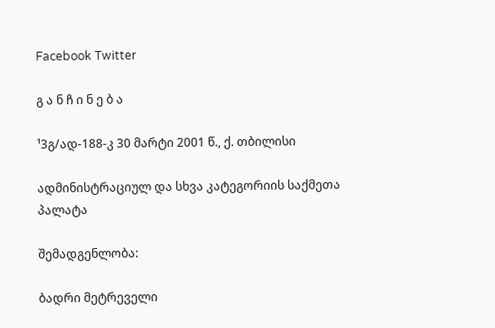Facebook Twitter

გ ა ნ ჩ ი ნ ე ბ ა

¹3გ/ად-188-კ 30 მარტი 2001 წ., ქ. თბილისი

ადმინისტრაციულ და სხვა კატეგორიის საქმეთა პალატა

შემადგენლობა:

ბადრი მეტრეველი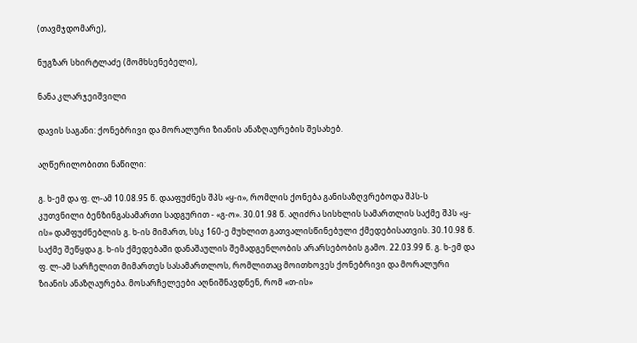(თავმჯდომარე),

ნუგზარ სხირტლაძე (მომხსენებელი),

ნანა კლარჯეიშვილი

დავის საგანი: ქონებრივი და მორალური ზიანის ანაზღაურების შესახებ.

აღწერილობითი ნაწილი:

გ. ხ-ემ და ფ. ლ-ამ 10.08.95 წ. დააფუძნეს შპს «ყ-ი», რომლის ქონება განისაზღვრებოდა შპს-ს კუთვნილი ბენზინგასამართი სადგურით - «გ-ო». 30.01.98 წ. აღიძრა სისხლის სამართლის საქმე შპს «ყ-ის» დამფუძნებლის გ. ხ-ის მიმართ, სსკ 160-ე მუხლით გათვალისწინებული ქმედებისათვის. 30.10.98 წ. საქმე შეწყდა გ. ხ-ის ქმედებაში დანაშაულის შემადგენლობის არარსებობის გამო. 22.03.99 წ. გ. ხ-ემ და ფ. ლ-ამ სარჩელით მიმართეს სასამართლოს, რომლითაც მოითხოვეს ქონებრივი და მორალური ზიანის ანაზღაურება. მოსარჩელეები აღნიშნავდნენ, რომ «თ-ის»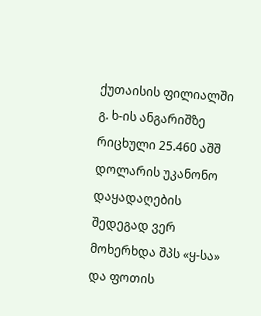ქუთაისის ფილიალში გ. ხ-ის ანგარიშზე რიცხული 25.460 აშშ დოლარის უკანონო დაყადაღების შედეგად ვერ მოხერხდა შპს «ყ-სა» და ფოთის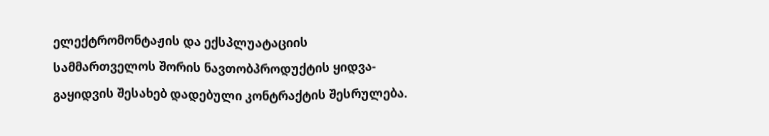ელექტრომონტაჟის და ექსპლუატაციის სამმართველოს შორის ნავთობპროდუქტის ყიდვა-გაყიდვის შესახებ დადებული კონტრაქტის შესრულება.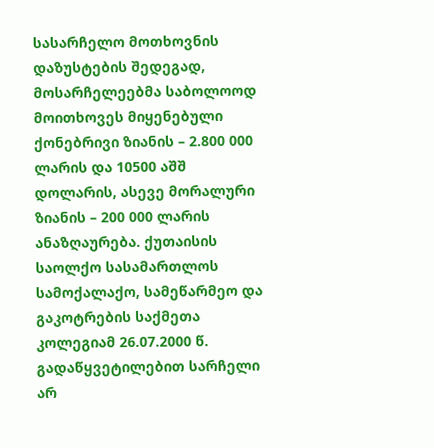სასარჩელო მოთხოვნის დაზუსტების შედეგად, მოსარჩელეებმა საბოლოოდ მოითხოვეს მიყენებული ქონებრივი ზიანის – 2.800 000 ლარის და 10500 აშშ დოლარის, ასევე მორალური ზიანის – 200 000 ლარის ანაზღაურება. ქუთაისის საოლქო სასამართლოს სამოქალაქო, სამეწარმეო და გაკოტრების საქმეთა კოლეგიამ 26.07.2000 წ. გადაწყვეტილებით სარჩელი არ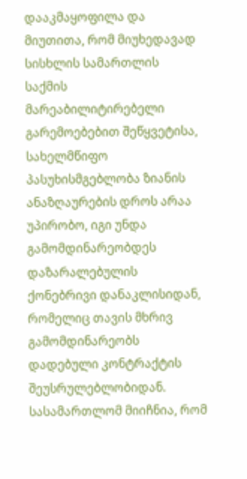დააკმაყოფილა და მიუთითა, რომ მიუხედავად სისხლის სამართლის საქმის მარეაბილიტირებელი გარემოებებით შეწყვეტისა, სახელმწიფო პასუხისმგებლობა ზიანის ანაზღაურების დროს არაა უპირობო, იგი უნდა გამომდინარეობდეს დაზარალებულის ქონებრივი დანაკლისიდან, რომელიც თავის მხრივ გამომდინარეობს დადებული კონტრაქტის შეუსრულებლობიდან. სასამართლომ მიიჩნია, რომ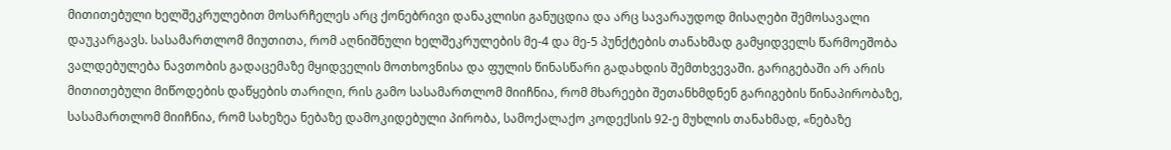მითითებული ხელშეკრულებით მოსარჩელეს არც ქონებრივი დანაკლისი განუცდია და არც სავარაუდოდ მისაღები შემოსავალი დაუკარგავს. სასამართლომ მიუთითა, რომ აღნიშნული ხელშეკრულების მე-4 და მე-5 პუნქტების თანახმად გამყიდველს წარმოეშობა ვალდებულება ნავთობის გადაცემაზე მყიდველის მოთხოვნისა და ფულის წინასწარი გადახდის შემთხვევაში. გარიგებაში არ არის მითითებული მიწოდების დაწყების თარიღი, რის გამო სასამართლომ მიიჩნია, რომ მხარეები შეთანხმდნენ გარიგების წინაპირობაზე, სასამართლომ მიიჩნია, რომ სახეზეა ნებაზე დამოკიდებული პირობა, სამოქალაქო კოდექსის 92-ე მუხლის თანახმად, «ნებაზე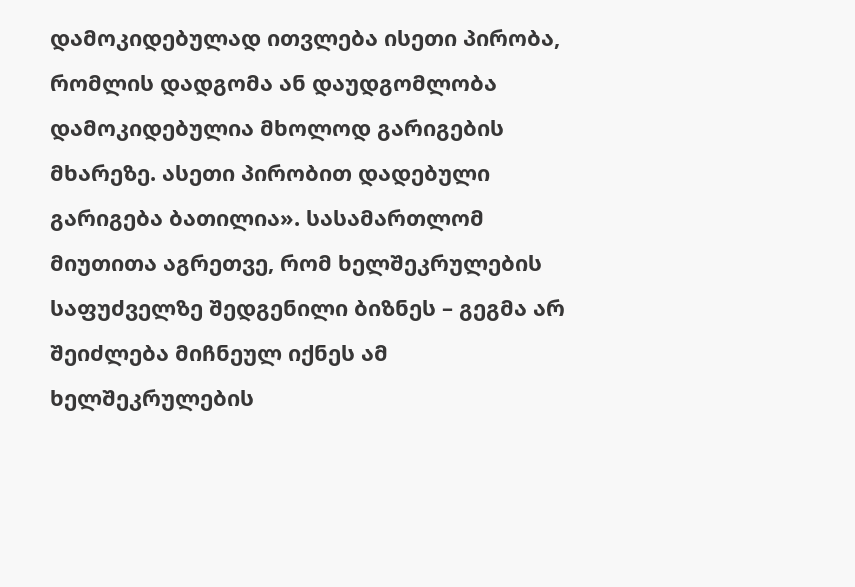დამოკიდებულად ითვლება ისეთი პირობა, რომლის დადგომა ან დაუდგომლობა დამოკიდებულია მხოლოდ გარიგების მხარეზე. ასეთი პირობით დადებული გარიგება ბათილია». სასამართლომ მიუთითა აგრეთვე, რომ ხელშეკრულების საფუძველზე შედგენილი ბიზნეს – გეგმა არ შეიძლება მიჩნეულ იქნეს ამ ხელშეკრულების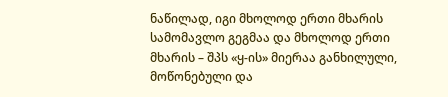ნაწილად, იგი მხოლოდ ერთი მხარის სამომავლო გეგმაა და მხოლოდ ერთი მხარის – შპს «ყ-ის» მიერაა განხილული, მოწონებული და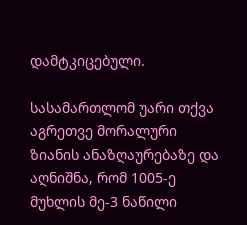დამტკიცებული.

სასამართლომ უარი თქვა აგრეთვე მორალური ზიანის ანაზღაურებაზე და აღნიშნა, რომ 1005-ე მუხლის მე-3 ნაწილი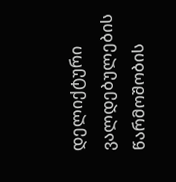დელიქტური ვალდებულების წარმოშობის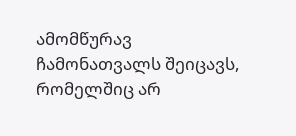ამომწურავ ჩამონათვალს შეიცავს, რომელშიც არ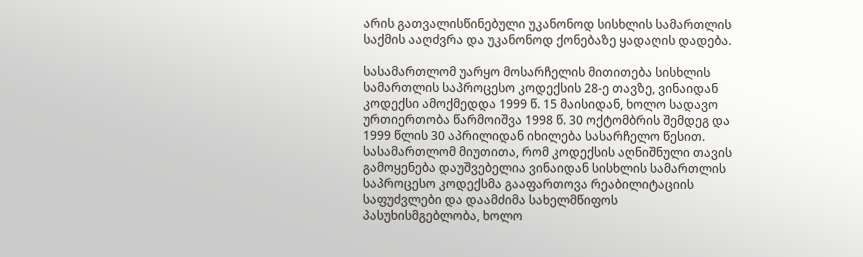არის გათვალისწინებული უკანონოდ სისხლის სამართლის საქმის ააღძვრა და უკანონოდ ქონებაზე ყადაღის დადება.

სასამართლომ უარყო მოსარჩელის მითითება სისხლის სამართლის საპროცესო კოდექსის 28-ე თავზე, ვინაიდან კოდექსი ამოქმედდა 1999 წ. 15 მაისიდან, ხოლო სადავო ურთიერთობა წარმოიშვა 1998 წ. 30 ოქტომბრის შემდეგ და 1999 წლის 30 აპრილიდან იხილება სასარჩელო წესით. სასამართლომ მიუთითა, რომ კოდექსის აღნიშნული თავის გამოყენება დაუშვებელია ვინაიდან სისხლის სამართლის საპროცესო კოდექსმა გააფართოვა რეაბილიტაციის საფუძვლები და დაამძიმა სახელმწიფოს პასუხისმგებლობა, ხოლო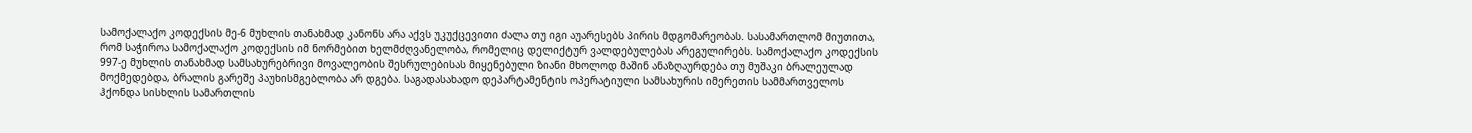სამოქალაქო კოდექსის მე-6 მუხლის თანახმად კანონს არა აქვს უკუქცევითი ძალა თუ იგი აუარესებს პირის მდგომარეობას. სასამართლომ მიუთითა, რომ საჭიროა სამოქალაქო კოდექსის იმ ნორმებით ხელმძღვანელობა, რომელიც დელიქტურ ვალდებულებას არეგულირებს. სამოქალაქო კოდექსის 997-ე მუხლის თანახმად სამსახურებრივი მოვალეობის შესრულებისას მიყენებული ზიანი მხოლოდ მაშინ ანაზღაურდება თუ მუშაკი ბრალეულად მოქმედებდა, ბრალის გარეშე პაუხისმგებლობა არ დგება. საგადასახადო დეპარტამენტის ოპერატიული სამსახურის იმერეთის სამმართველოს ჰქონდა სისხლის სამართლის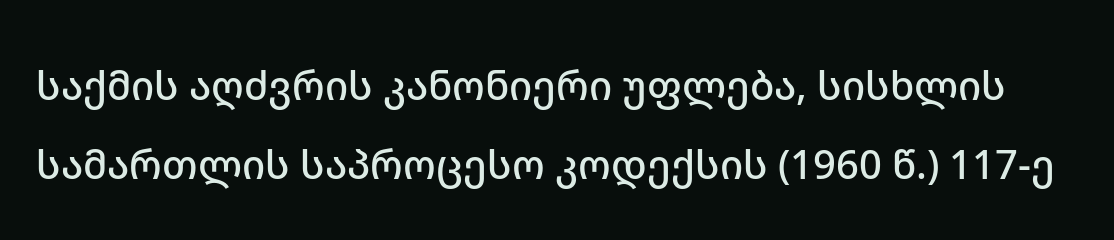საქმის აღძვრის კანონიერი უფლება, სისხლის სამართლის საპროცესო კოდექსის (1960 წ.) 117-ე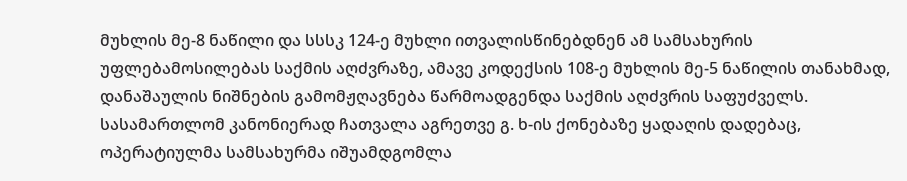მუხლის მე-8 ნაწილი და სსსკ 124-ე მუხლი ითვალისწინებდნენ ამ სამსახურის უფლებამოსილებას საქმის აღძვრაზე, ამავე კოდექსის 108-ე მუხლის მე-5 ნაწილის თანახმად, დანაშაულის ნიშნების გამომჟღავნება წარმოადგენდა საქმის აღძვრის საფუძველს. სასამართლომ კანონიერად ჩათვალა აგრეთვე გ. ხ-ის ქონებაზე ყადაღის დადებაც, ოპერატიულმა სამსახურმა იშუამდგომლა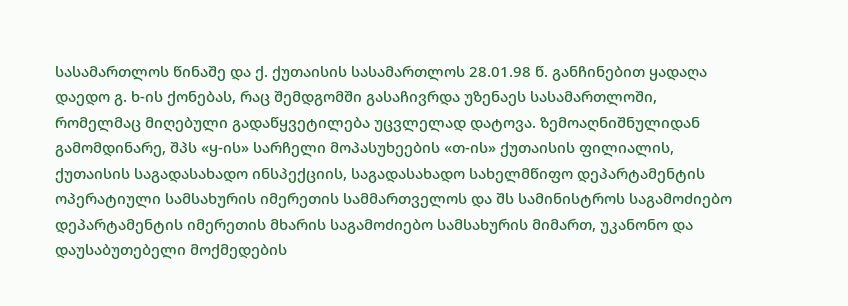სასამართლოს წინაშე და ქ. ქუთაისის სასამართლოს 28.01.98 წ. განჩინებით ყადაღა დაედო გ. ხ-ის ქონებას, რაც შემდგომში გასაჩივრდა უზენაეს სასამართლოში, რომელმაც მიღებული გადაწყვეტილება უცვლელად დატოვა. ზემოაღნიშნულიდან გამომდინარე, შპს «ყ-ის» სარჩელი მოპასუხეების «თ-ის» ქუთაისის ფილიალის, ქუთაისის საგადასახადო ინსპექციის, საგადასახადო სახელმწიფო დეპარტამენტის ოპერატიული სამსახურის იმერეთის სამმართველოს და შს სამინისტროს საგამოძიებო დეპარტამენტის იმერეთის მხარის საგამოძიებო სამსახურის მიმართ, უკანონო და დაუსაბუთებელი მოქმედების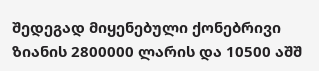შედეგად მიყენებული ქონებრივი ზიანის 2800000 ლარის და 10500 აშშ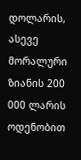დოლარის, ასევე მორალური ზიანის 200 000 ლარის ოდენობით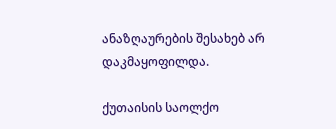ანაზღაურების შესახებ არ დაკმაყოფილდა.

ქუთაისის საოლქო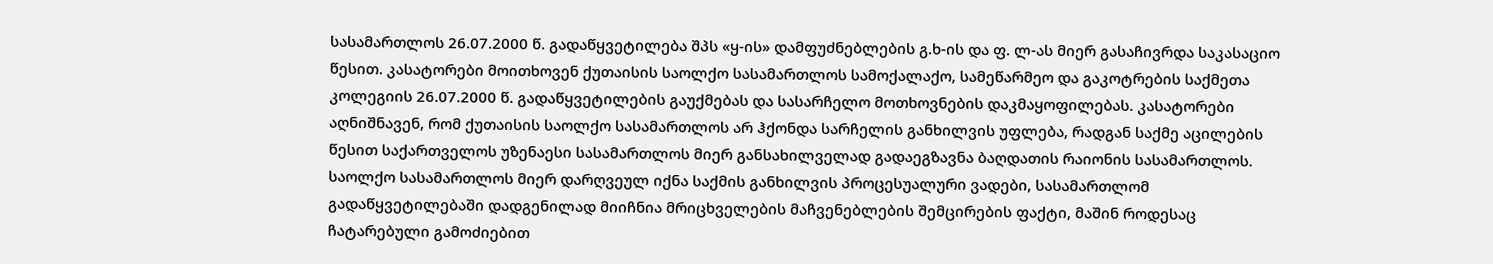სასამართლოს 26.07.2000 წ. გადაწყვეტილება შპს «ყ-ის» დამფუძნებლების გ.ხ-ის და ფ. ლ-ას მიერ გასაჩივრდა საკასაციო წესით. კასატორები მოითხოვენ ქუთაისის საოლქო სასამართლოს სამოქალაქო, სამეწარმეო და გაკოტრების საქმეთა კოლეგიის 26.07.2000 წ. გადაწყვეტილების გაუქმებას და სასარჩელო მოთხოვნების დაკმაყოფილებას. კასატორები აღნიშნავენ, რომ ქუთაისის საოლქო სასამართლოს არ ჰქონდა სარჩელის განხილვის უფლება, რადგან საქმე აცილების წესით საქართველოს უზენაესი სასამართლოს მიერ განსახილველად გადაეგზავნა ბაღდათის რაიონის სასამართლოს. საოლქო სასამართლოს მიერ დარღვეულ იქნა საქმის განხილვის პროცესუალური ვადები, სასამართლომ გადაწყვეტილებაში დადგენილად მიიჩნია მრიცხველების მაჩვენებლების შემცირების ფაქტი, მაშინ როდესაც ჩატარებული გამოძიებით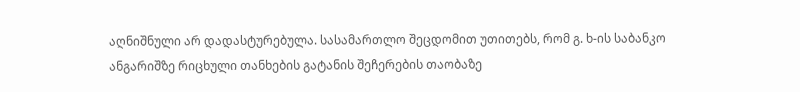აღნიშნული არ დადასტურებულა. სასამართლო შეცდომით უთითებს, რომ გ. ხ-ის საბანკო ანგარიშზე რიცხული თანხების გატანის შეჩერების თაობაზე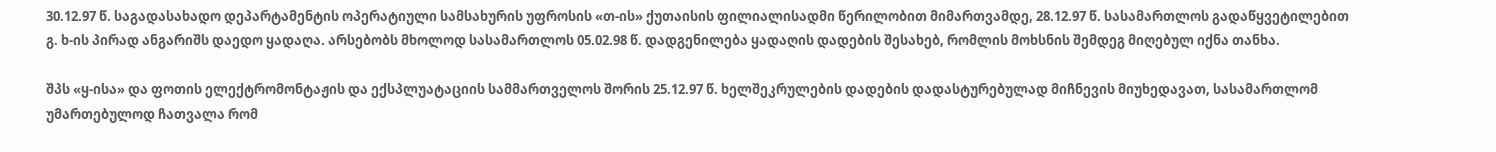30.12.97 წ. საგადასახადო დეპარტამენტის ოპერატიული სამსახურის უფროსის «თ-ის» ქუთაისის ფილიალისადმი წერილობით მიმართვამდე, 28.12.97 წ. სასამართლოს გადაწყვეტილებით გ. ხ-ის პირად ანგარიშს დაედო ყადაღა. არსებობს მხოლოდ სასამართლოს 05.02.98 წ. დადგენილება ყადაღის დადების შესახებ, რომლის მოხსნის შემდეგ მიღებულ იქნა თანხა.

შპს «ყ-ისა» და ფოთის ელექტრომონტაჟის და ექსპლუატაციის სამმართველოს შორის 25.12.97 წ. ხელშეკრულების დადების დადასტურებულად მიჩნევის მიუხედავათ, სასამართლომ უმართებულოდ ჩათვალა რომ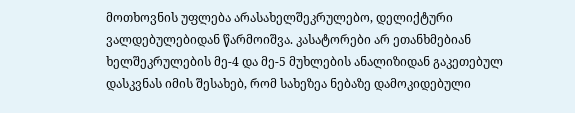მოთხოვნის უფლება არასახელშეკრულებო, დელიქტური ვალდებულებიდან წარმოიშვა. კასატორები არ ეთანხმებიან ხელშეკრულების მე-4 და მე-5 მუხლების ანალიზიდან გაკეთებულ დასკვნას იმის შესახებ, რომ სახეზეა ნებაზე დამოკიდებული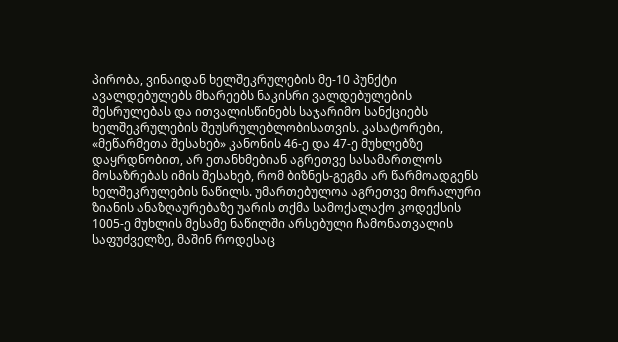პირობა, ვინაიდან ხელშეკრულების მე-10 პუნქტი ავალდებულებს მხარეებს ნაკისრი ვალდებულების შესრულებას და ითვალისწინებს საჯარიმო სანქციებს ხელშეკრულების შეუსრულებლობისათვის. კასატორები, «მეწარმეთა შესახებ» კანონის 46-ე და 47-ე მუხლებზე დაყრდნობით, არ ეთანხმებიან აგრეთვე სასამართლოს მოსაზრებას იმის შესახებ, რომ ბიზნეს-გეგმა არ წარმოადგენს ხელშეკრულების ნაწილს. უმართებულოა აგრეთვე მორალური ზიანის ანაზღაურებაზე უარის თქმა სამოქალაქო კოდექსის 1005-ე მუხლის მესამე ნაწილში არსებული ჩამონათვალის საფუძველზე, მაშინ როდესაც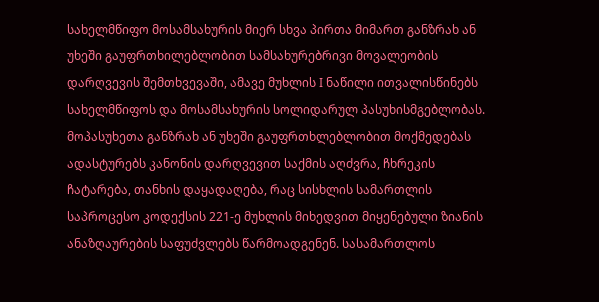სახელმწიფო მოსამსახურის მიერ სხვა პირთა მიმართ განზრახ ან უხეში გაუფრთხილებლობით სამსახურებრივი მოვალეობის დარღვევის შემთხვევაში, ამავე მუხლის I ნაწილი ითვალისწინებს სახელმწიფოს და მოსამსახურის სოლიდარულ პასუხისმგებლობას. მოპასუხეთა განზრახ ან უხეში გაუფრთხლებლობით მოქმედებას ადასტურებს კანონის დარღვევით საქმის აღძვრა, ჩხრეკის ჩატარება, თანხის დაყადაღება, რაც სისხლის სამართლის საპროცესო კოდექსის 221-ე მუხლის მიხედვით მიყენებული ზიანის ანაზღაურების საფუძვლებს წარმოადგენენ. სასამართლოს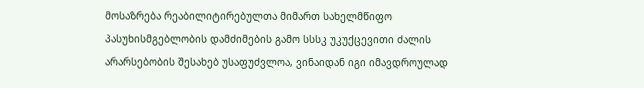მოსაზრება რეაბილიტირებულთა მიმართ სახელმწიფო პასუხისმგებლობის დამძიმების გამო სსსკ უკუქცევითი ძალის არარსებობის შესახებ უსაფუძვლოა, ვინაიდან იგი იმავდროულად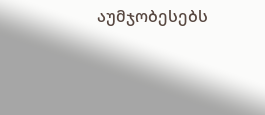აუმჯობესებს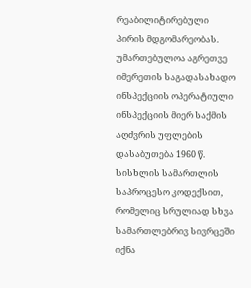რეაბილიტირებული პირის მდგომარეობას. უმართებულოა აგრეთვე იმერეთის საგადასახადო ინსპექციის ოპერატიული ინსპექციის მიერ საქმის აღძვრის უფლების დასაბუთება 1960 წ. სისხლის სამართლის საპროცესო კოდექსით, რომელიც სრულიად სხვა სამართლებრივ სივრცეში იქნა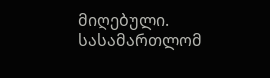მიღებული. სასამართლომ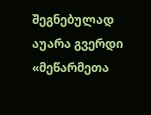შეგნებულად აუარა გვერდი «მეწარმეთა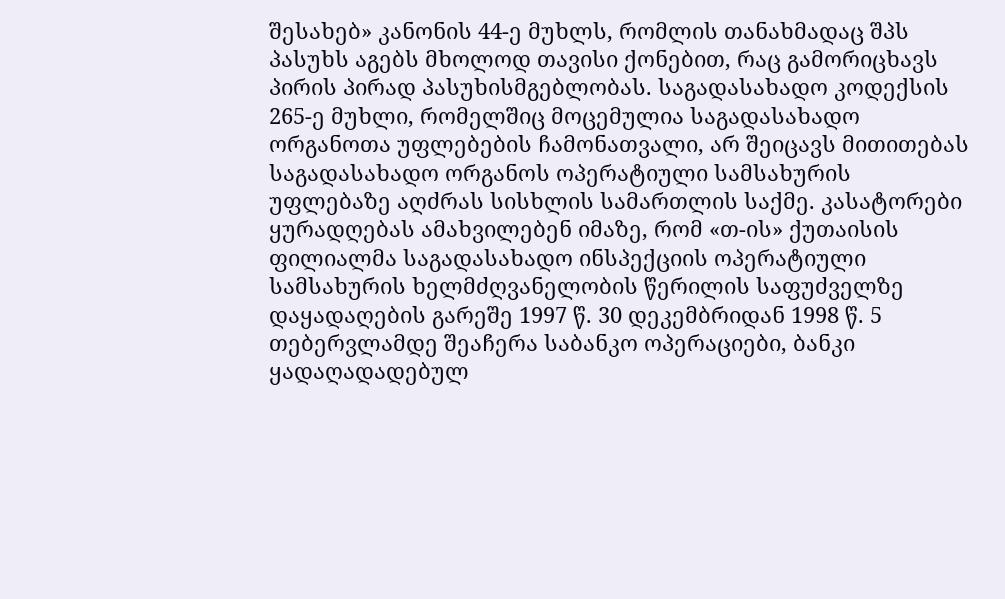შესახებ» კანონის 44-ე მუხლს, რომლის თანახმადაც შპს პასუხს აგებს მხოლოდ თავისი ქონებით, რაც გამორიცხავს პირის პირად პასუხისმგებლობას. საგადასახადო კოდექსის 265-ე მუხლი, რომელშიც მოცემულია საგადასახადო ორგანოთა უფლებების ჩამონათვალი, არ შეიცავს მითითებას საგადასახადო ორგანოს ოპერატიული სამსახურის უფლებაზე აღძრას სისხლის სამართლის საქმე. კასატორები ყურადღებას ამახვილებენ იმაზე, რომ «თ-ის» ქუთაისის ფილიალმა საგადასახადო ინსპექციის ოპერატიული სამსახურის ხელმძღვანელობის წერილის საფუძველზე დაყადაღების გარეშე 1997 წ. 30 დეკემბრიდან 1998 წ. 5 თებერვლამდე შეაჩერა საბანკო ოპერაციები, ბანკი ყადაღადადებულ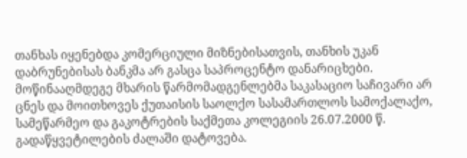თანხას იყენებდა კომერციული მიზნებისათვის, თანხის უკან დაბრუნებისას ბანკმა არ გასცა საპროცენტო დანარიცხები. მოწინააღმდეგე მხარის წარმომადგენლებმა საკასაციო საჩივარი არ ცნეს და მოითხოვეს ქუთაისის საოლქო სასამართლოს სამოქალაქო, სამეწარმეო და გაკოტრების საქმეთა კოლეგიის 26.07.2000 წ. გადაწყვეტილების ძალაში დატოვება.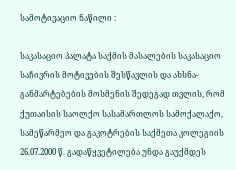სამოტივაციო ნაწილი :

საკასაციო პალატა საქმის მასალების საკასაციო საჩივრის მოტივების შესწავლის და ახსნა-განმარტებების მოსმენის შედეგად თვლის, რომ ქუთაისის საოლქო სასამართლოს სამოქალაქო, სამეწარმეო და გაკოტრების საქმეთა კოლეგიის 26.07.2000 წ. გადაწყვეტილება უნდა გაუქმდეს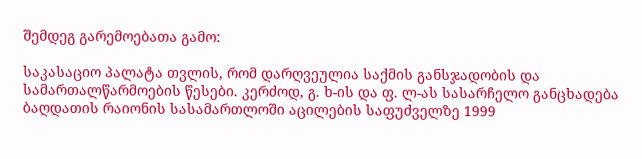შემდეგ გარემოებათა გამო:

საკასაციო პალატა თვლის, რომ დარღვეულია საქმის განსჯადობის და სამართალწარმოების წესები. კერძოდ, გ. ხ-ის და ფ. ლ-ას სასარჩელო განცხადება ბაღდათის რაიონის სასამართლოში აცილების საფუძველზე 1999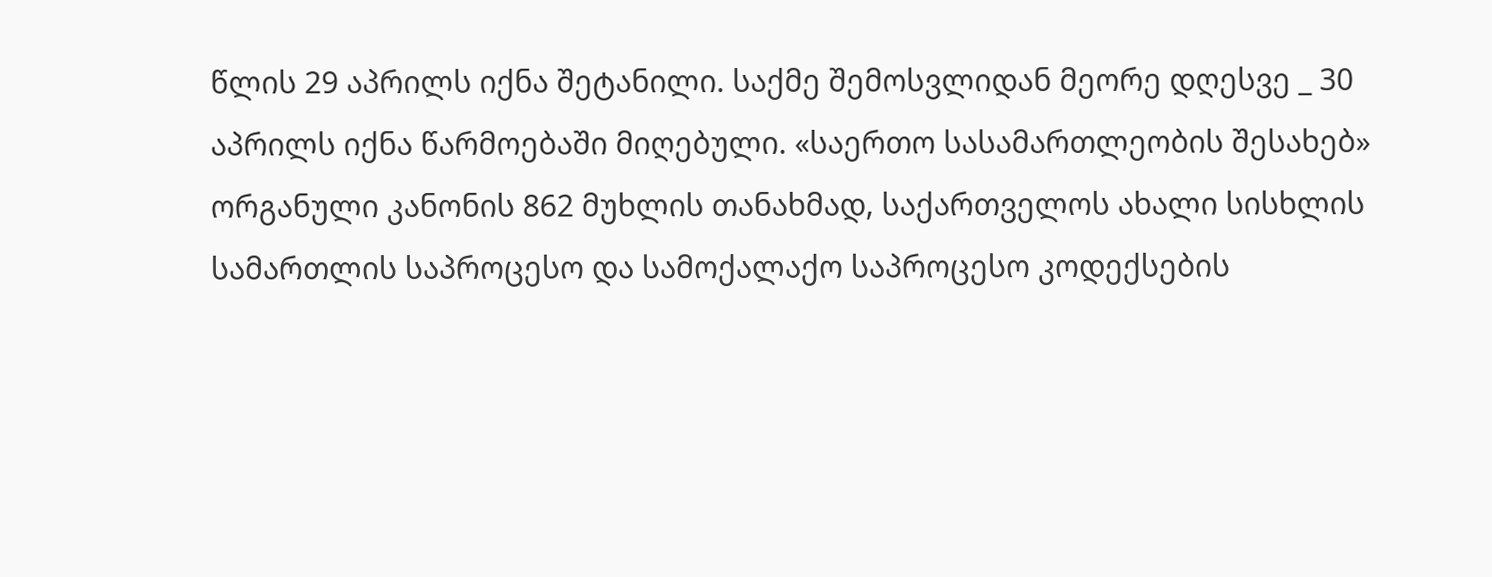წლის 29 აპრილს იქნა შეტანილი. საქმე შემოსვლიდან მეორე დღესვე _ 30 აპრილს იქნა წარმოებაში მიღებული. «საერთო სასამართლეობის შესახებ» ორგანული კანონის 862 მუხლის თანახმად, საქართველოს ახალი სისხლის სამართლის საპროცესო და სამოქალაქო საპროცესო კოდექსების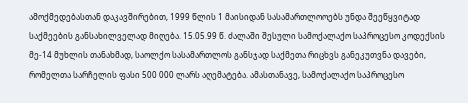ამოქმედებასთან დაკავშირებით, 1999 წლის 1 მაისიდან სასამართლოოებს უნდა შეეწყვიტად საქმეების განსახილველად მიღება. 15.05.99 წ. ძალაში შესული სამოქალაქო საპროცესო კოდექსის მე-14 მუხლის თანახმად, საოლქო სასამართლოს განსჯად საქმეთა რიცხვს განეკუთვნა დავები, რომელთა სარჩელის ფასი 500 000 ლარს აღემატება. ამასთანავე, სამოქალაქო საპროცესო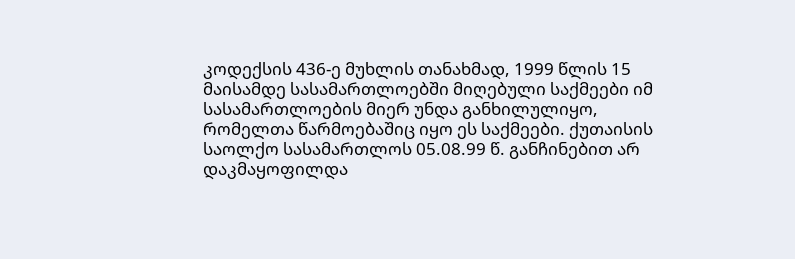კოდექსის 436-ე მუხლის თანახმად, 1999 წლის 15 მაისამდე სასამართლოებში მიღებული საქმეები იმ სასამართლოების მიერ უნდა განხილულიყო, რომელთა წარმოებაშიც იყო ეს საქმეები. ქუთაისის საოლქო სასამართლოს 05.08.99 წ. განჩინებით არ დაკმაყოფილდა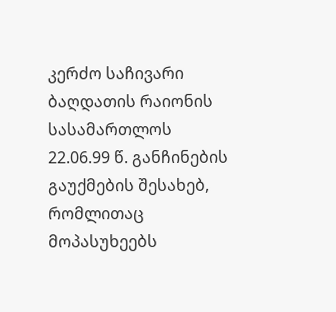კერძო საჩივარი ბაღდათის რაიონის სასამართლოს 22.06.99 წ. განჩინების გაუქმების შესახებ, რომლითაც მოპასუხეებს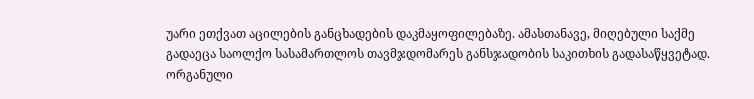უარი ეთქვათ აცილების განცხადების დაკმაყოფილებაზე. ამასთანავე, მიღებული საქმე გადაეცა საოლქო სასამართლოს თავმჯდომარეს განსჯადობის საკითხის გადასაწყვეტად. ორგანული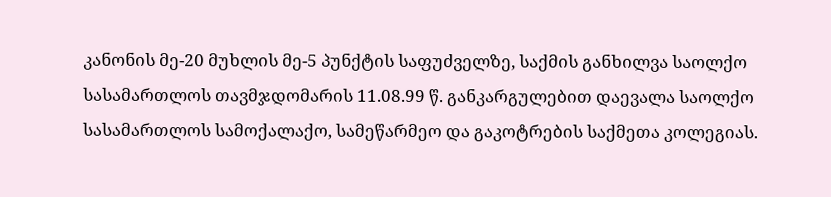კანონის მე-20 მუხლის მე-5 პუნქტის საფუძველზე, საქმის განხილვა საოლქო სასამართლოს თავმჯდომარის 11.08.99 წ. განკარგულებით დაევალა საოლქო სასამართლოს სამოქალაქო, სამეწარმეო და გაკოტრების საქმეთა კოლეგიას.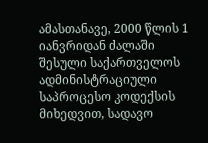ამასთანავე, 2000 წლის 1 იანვრიდან ძალაში შესული საქართველოს ადმინისტრაციული საპროცესო კოდექსის მიხედვით, სადავო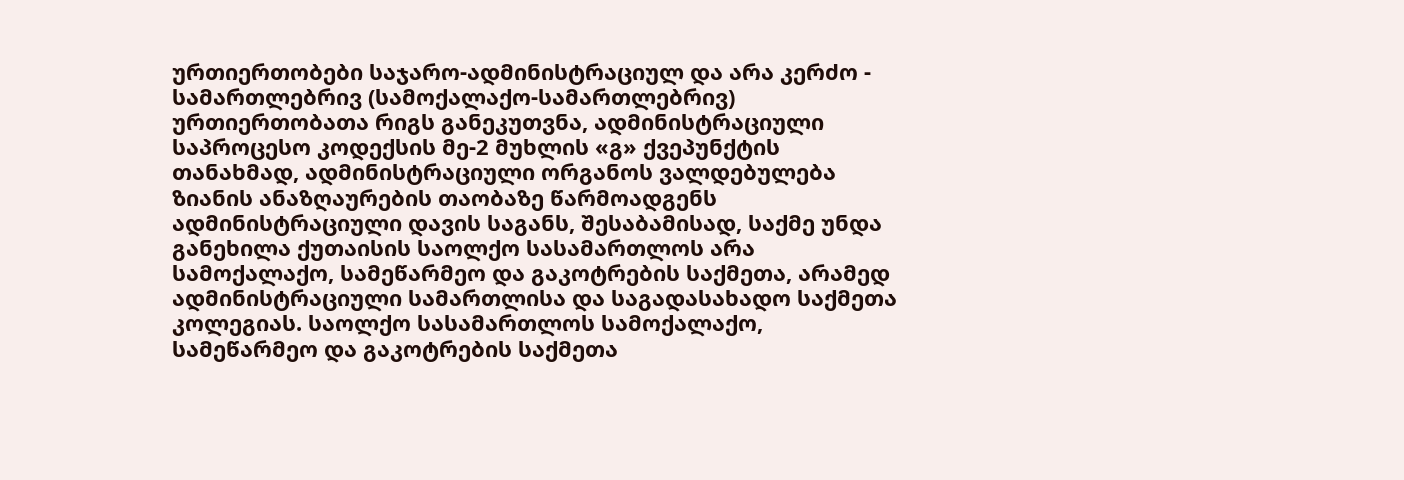ურთიერთობები საჯარო-ადმინისტრაციულ და არა კერძო - სამართლებრივ (სამოქალაქო-სამართლებრივ) ურთიერთობათა რიგს განეკუთვნა, ადმინისტრაციული საპროცესო კოდექსის მე-2 მუხლის «გ» ქვეპუნქტის თანახმად, ადმინისტრაციული ორგანოს ვალდებულება ზიანის ანაზღაურების თაობაზე წარმოადგენს ადმინისტრაციული დავის საგანს, შესაბამისად, საქმე უნდა განეხილა ქუთაისის საოლქო სასამართლოს არა სამოქალაქო, სამეწარმეო და გაკოტრების საქმეთა, არამედ ადმინისტრაციული სამართლისა და საგადასახადო საქმეთა კოლეგიას. საოლქო სასამართლოს სამოქალაქო, სამეწარმეო და გაკოტრების საქმეთა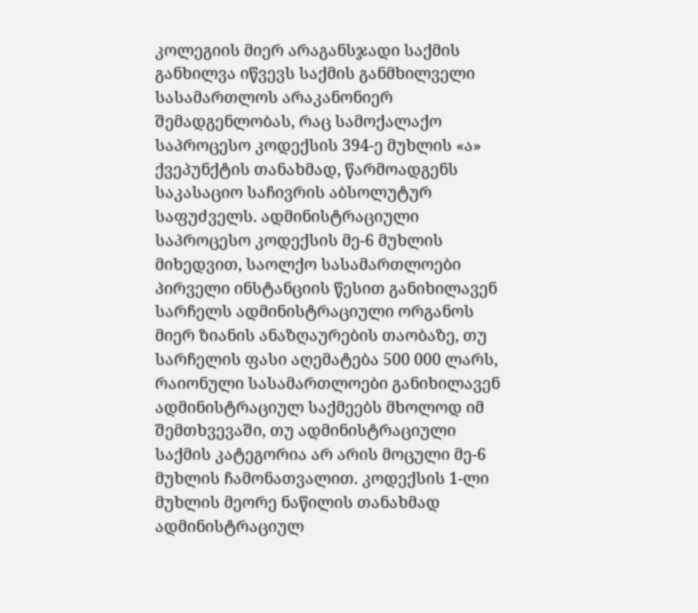კოლეგიის მიერ არაგანსჯადი საქმის განხილვა იწვევს საქმის განმხილველი სასამართლოს არაკანონიერ შემადგენლობას, რაც სამოქალაქო საპროცესო კოდექსის 394-ე მუხლის «ა» ქვეპუნქტის თანახმად, წარმოადგენს საკასაციო საჩივრის აბსოლუტურ საფუძველს. ადმინისტრაციული საპროცესო კოდექსის მე-6 მუხლის მიხედვით, საოლქო სასამართლოები პირველი ინსტანციის წესით განიხილავენ სარჩელს ადმინისტრაციული ორგანოს მიერ ზიანის ანაზღაურების თაობაზე, თუ სარჩელის ფასი აღემატება 500 000 ლარს, რაიონული სასამართლოები განიხილავენ ადმინისტრაციულ საქმეებს მხოლოდ იმ შემთხვევაში, თუ ადმინისტრაციული საქმის კატეგორია არ არის მოცული მე-6 მუხლის ჩამონათვალით. კოდექსის 1-ლი მუხლის მეორე ნაწილის თანახმად ადმინისტრაციულ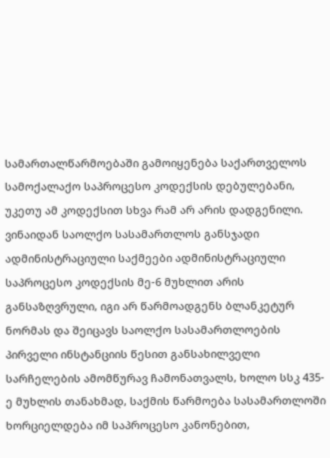სამართალწარმოებაში გამოიყენება საქართველოს სამოქალაქო საპროცესო კოდექსის დებულებანი, უკეთუ ამ კოდექსით სხვა რამ არ არის დადგენილი. ვინაიდან საოლქო სასამართლოს განსჯადი ადმინისტრაციული საქმეები ადმინისტრაციული საპროცესო კოდექსის მე-6 მუხლით არის განსაზღვრული, იგი არ წარმოადგენს ბლანკეტურ ნორმას და შეიცავს საოლქო სასამართლოების პირველი ინსტანციის წესით განსახილველი სარჩელების ამომწურავ ჩამონათვალს, ხოლო სსკ 435-ე მუხლის თანახმად, საქმის წარმოება სასამართლოში ხორციელდება იმ საპროცესო კანონებით,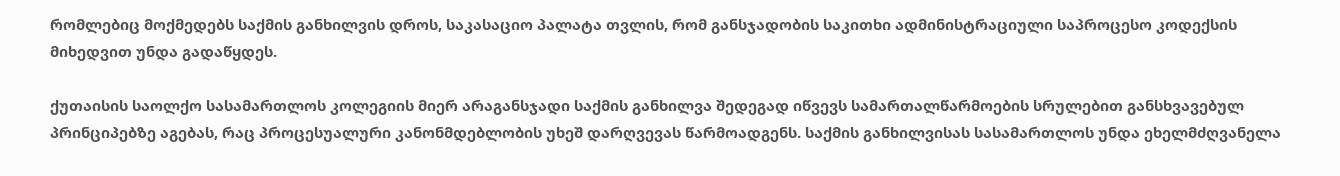რომლებიც მოქმედებს საქმის განხილვის დროს, საკასაციო პალატა თვლის, რომ განსჯადობის საკითხი ადმინისტრაციული საპროცესო კოდექსის მიხედვით უნდა გადაწყდეს.

ქუთაისის საოლქო სასამართლოს კოლეგიის მიერ არაგანსჯადი საქმის განხილვა შედეგად იწვევს სამართალწარმოების სრულებით განსხვავებულ პრინციპებზე აგებას, რაც პროცესუალური კანონმდებლობის უხეშ დარღვევას წარმოადგენს. საქმის განხილვისას სასამართლოს უნდა ეხელმძღვანელა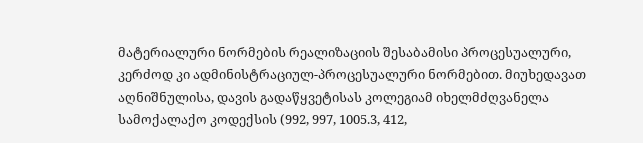მატერიალური ნორმების რეალიზაციის შესაბამისი პროცესუალური, კერძოდ კი ადმინისტრაციულ-პროცესუალური ნორმებით. მიუხედავათ აღნიშნულისა, დავის გადაწყვეტისას კოლეგიამ იხელმძღვანელა სამოქალაქო კოდექსის (992, 997, 1005.3, 412,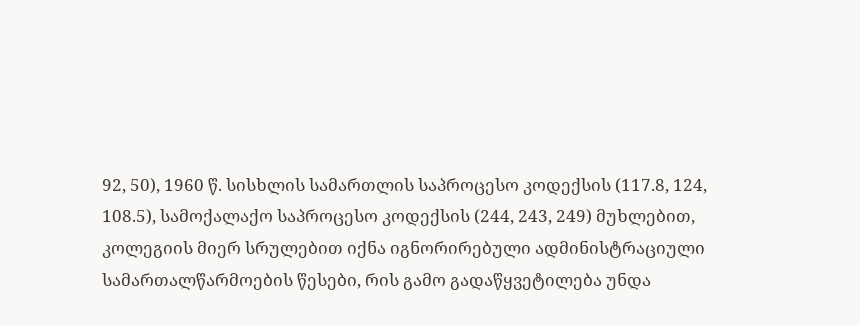92, 50), 1960 წ. სისხლის სამართლის საპროცესო კოდექსის (117.8, 124, 108.5), სამოქალაქო საპროცესო კოდექსის (244, 243, 249) მუხლებით, კოლეგიის მიერ სრულებით იქნა იგნორირებული ადმინისტრაციული სამართალწარმოების წესები, რის გამო გადაწყვეტილება უნდა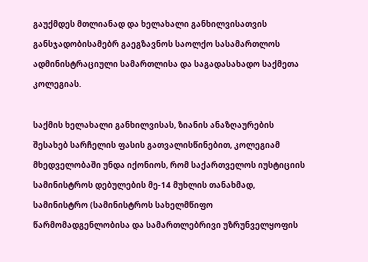გაუქმდეს მთლიანად და ხელახალი განხილვისათვის განსჯადობისამებრ გაეგზავნოს საოლქო სასამართლოს ადმინისტრაციული სამართლისა და საგადასახადო საქმეთა კოლეგიას.

საქმის ხელახალი განხილვისას, ზიანის ანაზღაურების შესახებ სარჩელის ფასის გათვალისწინებით, კოლეგიამ მხედველობაში უნდა იქონიოს, რომ საქართველოს იუსტიციის სამინისტროს დებულების მე-14 მუხლის თანახმად, სამინისტრო (სამინისტროს სახელმწიფო წარმომადგენლობისა და სამართლებრივი უზრუნველყოფის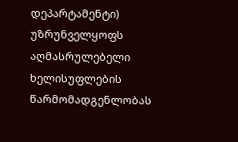დეპარტამენტი) უზრუნველყოფს აღმასრულებელი ხელისუფლების წარმომადგენლობას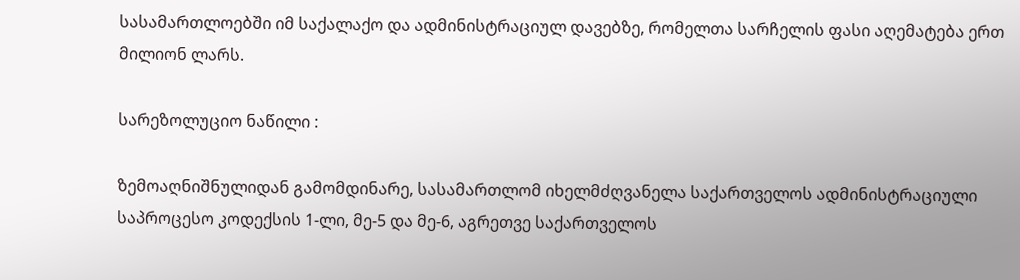სასამართლოებში იმ საქალაქო და ადმინისტრაციულ დავებზე, რომელთა სარჩელის ფასი აღემატება ერთ მილიონ ლარს.

სარეზოლუციო ნაწილი :

ზემოაღნიშნულიდან გამომდინარე, სასამართლომ იხელმძღვანელა საქართველოს ადმინისტრაციული საპროცესო კოდექსის 1-ლი, მე-5 და მე-6, აგრეთვე საქართველოს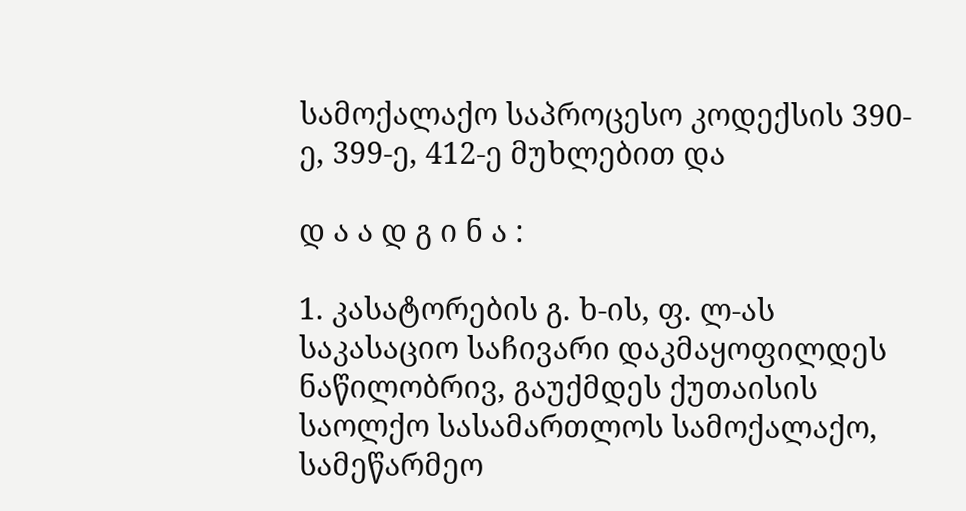სამოქალაქო საპროცესო კოდექსის 390-ე, 399-ე, 412-ე მუხლებით და

დ ა ა დ გ ი ნ ა :

1. კასატორების გ. ხ-ის, ფ. ლ-ას საკასაციო საჩივარი დაკმაყოფილდეს ნაწილობრივ, გაუქმდეს ქუთაისის საოლქო სასამართლოს სამოქალაქო, სამეწარმეო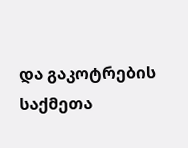და გაკოტრების საქმეთა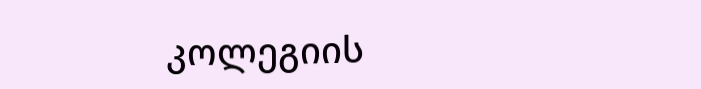კოლეგიის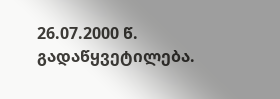26.07.2000 წ. გადაწყვეტილება.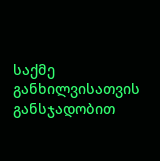საქმე განხილვისათვის განსჯადობით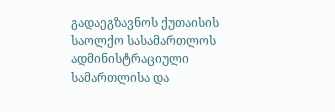გადაეგზავნოს ქუთაისის საოლქო სასამართლოს ადმინისტრაციული სამართლისა და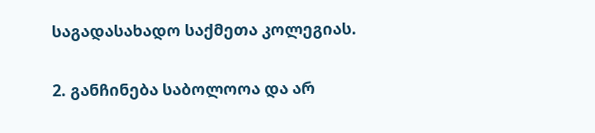საგადასახადო საქმეთა კოლეგიას.

2. განჩინება საბოლოოა და არ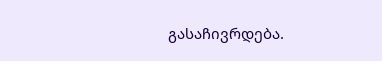გასაჩივრდება.